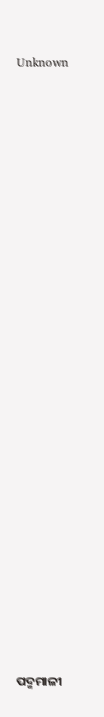Unknown























ପଦ୍ମମାଳୀ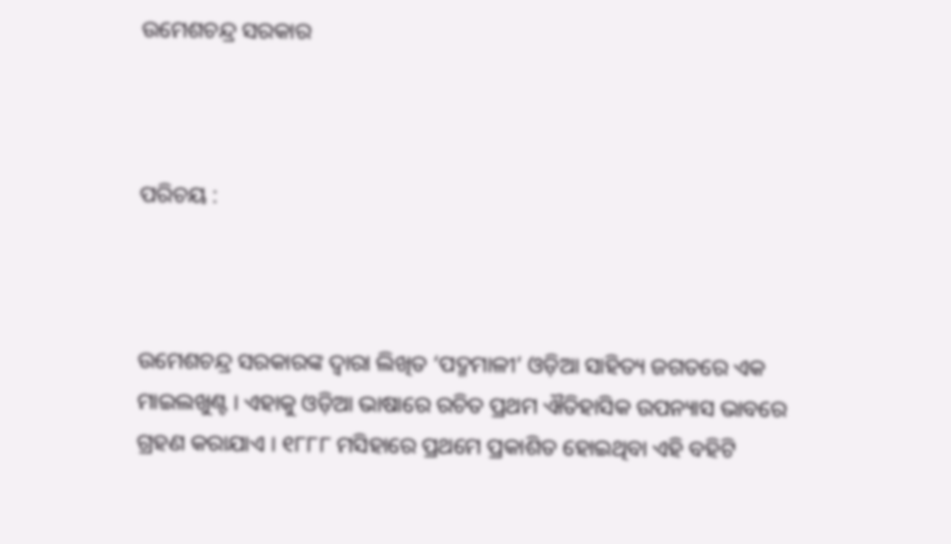ଉମେଶଚନ୍ଦ୍ର ସରକାର



ପରିଚୟ :



ଉମେଶଚନ୍ଦ୍ର ସରକାରଙ୍କ ଦ୍ୱାରା ଲିଖିତ ‘ପଦ୍ମମାଳୀ’ ଓଡ଼ିଆ ସାହିତ୍ୟ ଜଗତରେ ଏକ ମାଇଲଖୁଣ୍ଟ । ଏହାକୁ ଓଡ଼ିଆ ଭାଷାରେ ରଚିତ ପ୍ରଥମ ଐତିହାସିକ ଉପନ୍ୟାସ ଭାବରେ ଗ୍ରହଣ କରାଯାଏ । ୧୮୮୮ ମସିହାରେ ପ୍ରଥମେ ପ୍ରକାଶିତ ହୋଇଥିବା ଏହି ବହିଟି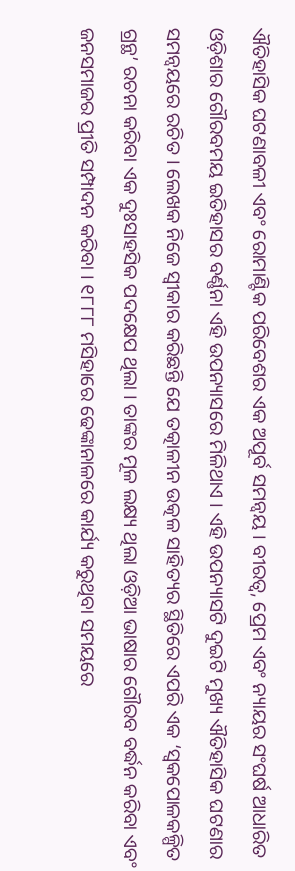ଐତିହାସିକ ଘଟଣାବଳୀ ଏବଂ ରୋମାଣ୍ଟିକ ପରିବେଶର ଏକ ଅପୂର୍ବ ସମନ୍ୱୟ । ବୀରତ୍ୱ, ପ୍ରେମ ଏବଂ ନ୍ୟାୟର ସଂଘର୍ଷ ଆଧାରିତ ଓଡ଼ିଶାର ଗୌରବମୟ ଇତିହାସର ବର୍ଣ୍ଣନା ଏହି ଉପନ୍ୟାସରେ ମିଳିଥାଏ । ଏହି ଉପନ୍ୟାସଟି ଦୁଇଟି ମୁଖ୍ୟ ଐତିହାସିକ ଘଟଣାର ସମନ୍ୱୟରେ ରଚିତ । ଲେଖକ ନିଜେ ସ୍ୱୀକାର କରିଛନ୍ତି ଯେ ତତ୍କାଳୀନ ଉତ୍କଳ ସାହିତ୍ୟର ସ୍ଥିତିରେ ଏପରି ଏକ ‘ସ୍ୱକପୋଳକଳ୍ପିତ ଗ୍ରନ୍ଥ’ ରଚନା କରିବା ଏକ ଦୁଃସାହସିକ ପଦକ୍ଷେପ ଥିଲା । ତାଙ୍କର ମୂଳ ଲକ୍ଷ୍ୟ ଥିଲା ଓଡ଼ିଆ ଭାଷାର ଗୌରବ ବର୍ଦ୍ଧନ କରିବା ଏବଂ ଜନସମାଜର ପ୍ରୀତି ସମ୍ପାଦନ କରିବା । ୧୮୮୮ ମସିହାରେ ଢେଙ୍କାନାଳରେ କାର୍ଯ୍ୟ କରୁଥିବା ସମୟରେ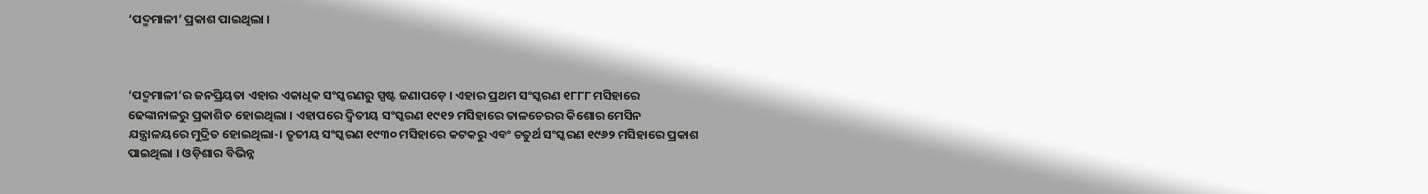‘ପଦ୍ମମାଳୀ’ ପ୍ରକାଶ ପାଇଥିଲା ।



‘ପଦ୍ମମାଳୀ’ର ଜନପ୍ରିୟତା ଏହାର ଏକାଧିକ ସଂସ୍କରଣରୁ ସ୍ପଷ୍ଟ ଜଣାପଡ଼େ । ଏହାର ପ୍ରଥମ ସଂସ୍କରଣ ୧୮୮୮ ମସିହାରେ ଢେଙ୍କାନାଳରୁ ପ୍ରକାଶିତ ହୋଇଥିଲା । ଏହାପରେ ଦ୍ୱିତୀୟ ସଂସ୍କରଣ ୧୯୧୨ ମସିହାରେ ତାଳଚେରର କିଶୋର ମେସିନ ଯନ୍ତ୍ରାଳୟରେ ମୁଦ୍ରିତ ହୋଇଥିଲା-। ତୃତୀୟ ସଂସ୍କରଣ ୧୯୩୦ ମସିହାରେ କଟକରୁ ଏବଂ ଚତୁର୍ଥ ସଂସ୍କରଣ ୧୯୬୨ ମସିହାରେ ପ୍ରକାଶ ପାଇଥିଲା । ଓଡ଼ିଶାର ବିଭିନ୍ନ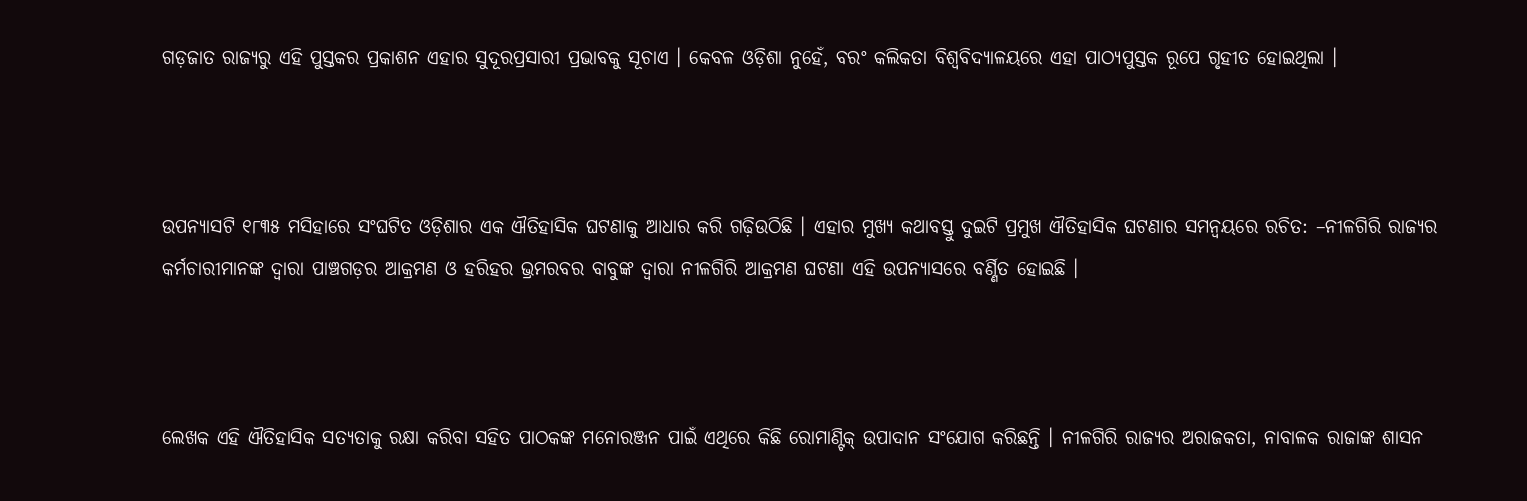ଗଡ଼ଜାତ ରାଜ୍ୟରୁ ଏହି ପୁସ୍ତକର ପ୍ରକାଶନ ଏହାର ସୁଦୂରପ୍ରସାରୀ ପ୍ରଭାବକୁ ସୂଚାଏ । କେବଳ ଓଡ଼ିଶା ନୁହେଁ, ବରଂ କଲିକତା ବିଶ୍ୱବିଦ୍ୟାଳୟରେ ଏହା ପାଠ୍ୟପୁସ୍ତକ ରୂପେ ଗୃହୀତ ହୋଇଥିଲା ।



ଉପନ୍ୟାସଟି ୧୮୩୫ ମସିହାରେ ସଂଘଟିତ ଓଡ଼ିଶାର ଏକ ଐତିହାସିକ ଘଟଣାକୁ ଆଧାର କରି ଗଢ଼ିଉଠିଛି । ଏହାର ମୁଖ୍ୟ କଥାବସ୍ତୁ ଦୁଇଟି ପ୍ରମୁଖ ଐତିହାସିକ ଘଟଣାର ସମନ୍ୱୟରେ ରଚିତ: –ନୀଳଗିରି ରାଜ୍ୟର କର୍ମଚାରୀମାନଙ୍କ ଦ୍ୱାରା ପାଞ୍ଚଗଡ଼ର ଆକ୍ରମଣ ଓ ହରିହର ଭ୍ରମରବର ବାବୁଙ୍କ ଦ୍ୱାରା ନୀଳଗିରି ଆକ୍ରମଣ ଘଟଣା ଏହି ଉପନ୍ୟାସରେ ବର୍ଣ୍ଣିତ ହୋଇଛି ।



ଲେଖକ ଏହି ଐତିହାସିକ ସତ୍ୟତାକୁ ରକ୍ଷା କରିବା ସହିତ ପାଠକଙ୍କ ମନୋରଞ୍ଜନ ପାଇଁ ଏଥିରେ କିଛି ରୋମାଣ୍ଟିକ୍ ଉପାଦାନ ସଂଯୋଗ କରିଛନ୍ତି । ନୀଳଗିରି ରାଜ୍ୟର ଅରାଜକତା, ନାବାଳକ ରାଜାଙ୍କ ଶାସନ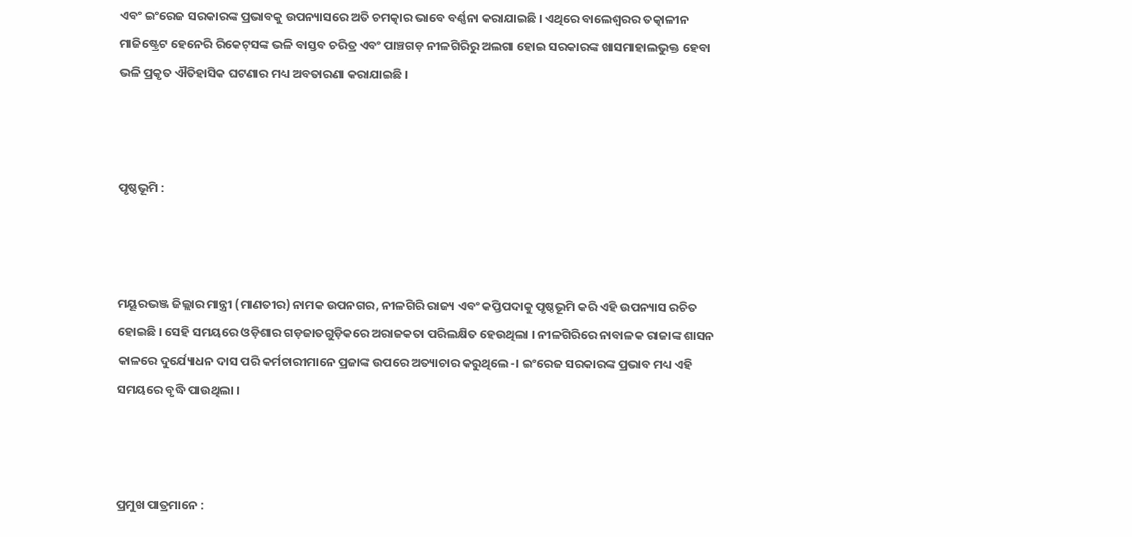ଏବଂ ଇଂରେଜ ସରକାରଙ୍କ ପ୍ରଭାବକୁ ଉପନ୍ୟାସରେ ଅତି ଚମତ୍କାର ଭାବେ ବର୍ଣ୍ଣନା କରାଯାଇଛି । ଏଥିରେ ବାଲେଶ୍ୱରର ତତ୍କାଳୀନ ମାଜିଷ୍ଟ୍ରେଟ ହେନେରି ରିକେଟ୍‌ସଙ୍କ ଭଳି ବାସ୍ତବ ଚରିତ୍ର ଏବଂ ପାଞ୍ଚଗଡ଼ ନୀଳଗିରିରୁ ଅଲଗା ହୋଇ ସରକାରଙ୍କ ଖାସମାହାଲଭୁକ୍ତ ହେବା ଭଳି ପ୍ରକୃତ ଐତିହାସିକ ଘଟଣାର ମଧ୍ୟ ଅବତାରଣା କରାଯାଇଛି ।



ପୃଷ୍ଠଭୂମି :



ମୟୂରଭଞ୍ଜ ଜିଲ୍ଲାର ମାନ୍ତ୍ରୀ (ମାଣତୀର) ନାମକ ଉପନଗର, ନୀଳଗିରି ରାଜ୍ୟ ଏବଂ କପ୍ତିପଦାକୁ ପୃଷ୍ଠଭୂମି କରି ଏହି ଉପନ୍ୟାସ ରଚିତ ହୋଇଛି । ସେହି ସମୟରେ ଓଡ଼ିଶାର ଗଡ଼ଜାତଗୁଡ଼ିକରେ ଅରାଜକତା ପରିଲକ୍ଷିତ ହେଉଥିଲା । ନୀଳଗିରିରେ ନାବାଳକ ରାଜାଙ୍କ ଶାସନ କାଳରେ ଦୁର୍ଯ୍ୟୋଧନ ଦାସ ପରି କର୍ମଚାରୀମାନେ ପ୍ରଜାଙ୍କ ଉପରେ ଅତ୍ୟାଚାର କରୁଥିଲେ-। ଇଂରେଜ ସରକାରଙ୍କ ପ୍ରଭାବ ମଧ୍ୟ ଏହି ସମୟରେ ବୃଦ୍ଧି ପାଉଥିଲା ।



ପ୍ରମୁଖ ପାତ୍ରମାନେ :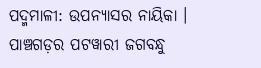ପଦ୍ମମାଳୀ: ଉପନ୍ୟାସର ନାୟିକା । ପାଞ୍ଚଗଡ଼ର ପଟୱାରୀ ଜଗବନ୍ଧୁ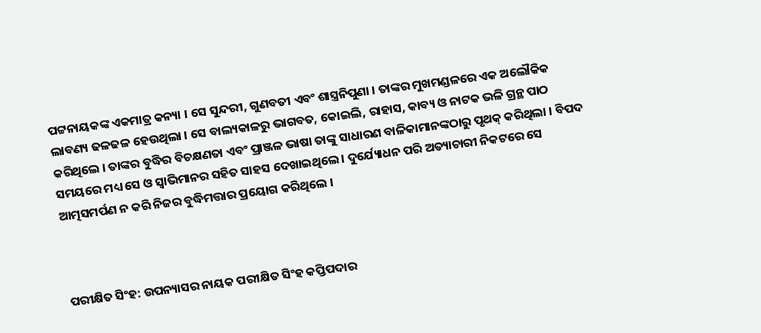ପଟ୍ଟନାୟକଙ୍କ ଏକମାତ୍ର କନ୍ୟା । ସେ ସୁନ୍ଦରୀ, ଗୁଣବତୀ ଏବଂ ଶାସ୍ତ୍ରନିପୁଣା । ତାଙ୍କର ମୁଖମଣ୍ଡଳରେ ଏକ ଅଲୌକିକ ଲାବଣ୍ୟ ଢଳଢଳ ହେଉଥିଲା । ସେ ବାଲ୍ୟକାଳରୁ ଭାଗବତ, କୋଇଲି, ରାହାସ, କାବ୍ୟ ଓ ନାଟକ ଭଳି ଗ୍ରନ୍ଥ ପାଠ କରିଥିଲେ । ତାଙ୍କର ବୁଦ୍ଧିର ବିଚକ୍ଷଣତା ଏବଂ ପ୍ରାଞ୍ଜଳ ଭାଷା ତାଙ୍କୁ ସାଧାରଣ ବାଳିକାମାନଙ୍କଠାରୁ ପୃଥକ୍‍ କରିଥିଲା । ବିପଦ ସମୟରେ ମଧ୍ୟ ସେ ଓ ସ୍ୱାଭିମାନର ସହିତ ସାହସ ଦେଖାଇଥିଲେ । ଦୁର୍ଯ୍ୟୋଧନ ପରି ଅତ୍ୟାଚାରୀ ନିକଟରେ ସେ ଆତ୍ମସମର୍ପଣ ନ କରି ନିଜର ବୁଦ୍ଧିମତ୍ତାର ପ୍ରୟୋଗ କରିଥିଲେ ।



ପରୀକ୍ଷିତ ସିଂହ: ଉପନ୍ୟାସର ନାୟକ ପରୀକ୍ଷିତ ସିଂହ କପ୍ତିପଦାର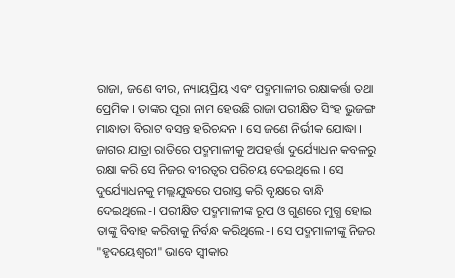ରାଜା, ଜଣେ ବୀର, ନ୍ୟାୟପ୍ରିୟ ଏବଂ ପଦ୍ମମାଳୀର ରକ୍ଷାକର୍ତ୍ତା ତଥା ପ୍ରେମିକ । ତାଙ୍କର ପୂରା ନାମ ହେଉଛି ରାଜା ପରୀକ୍ଷିତ ସିଂହ ଭୁଜଙ୍ଗ ମାନ୍ଧାତା ବିରାଟ ବସନ୍ତ ହରିଚନ୍ଦନ । ସେ ଜଣେ ନିର୍ଭୀକ ଯୋଦ୍ଧା । ଜାଗର ଯାତ୍ରା ରାତିରେ ପଦ୍ମମାଳୀକୁ ଅପହର୍ତ୍ତା ଦୁର୍ଯ୍ୟୋଧନ କବଳରୁ ରକ୍ଷା କରି ସେ ନିଜର ବୀରତ୍ୱର ପରିଚୟ ଦେଇଥିଲେ । ସେ ଦୁର୍ଯ୍ୟୋଧନକୁ ମଲ୍ଲଯୁଦ୍ଧରେ ପରାସ୍ତ କରି ବୃକ୍ଷରେ ବାନ୍ଧି ଦେଇଥିଲେ-। ପରୀକ୍ଷିତ ପଦ୍ମମାଳୀଙ୍କ ରୂପ ଓ ଗୁଣରେ ମୁଗ୍ଧ ହୋଇ ତାଙ୍କୁ ବିବାହ କରିବାକୁ ନିର୍ବନ୍ଧ କରିଥିଲେ-। ସେ ପଦ୍ମମାଳୀଙ୍କୁ ନିଜର "ହୃଦୟେଶ୍ୱରୀ" ଭାବେ ସ୍ୱୀକାର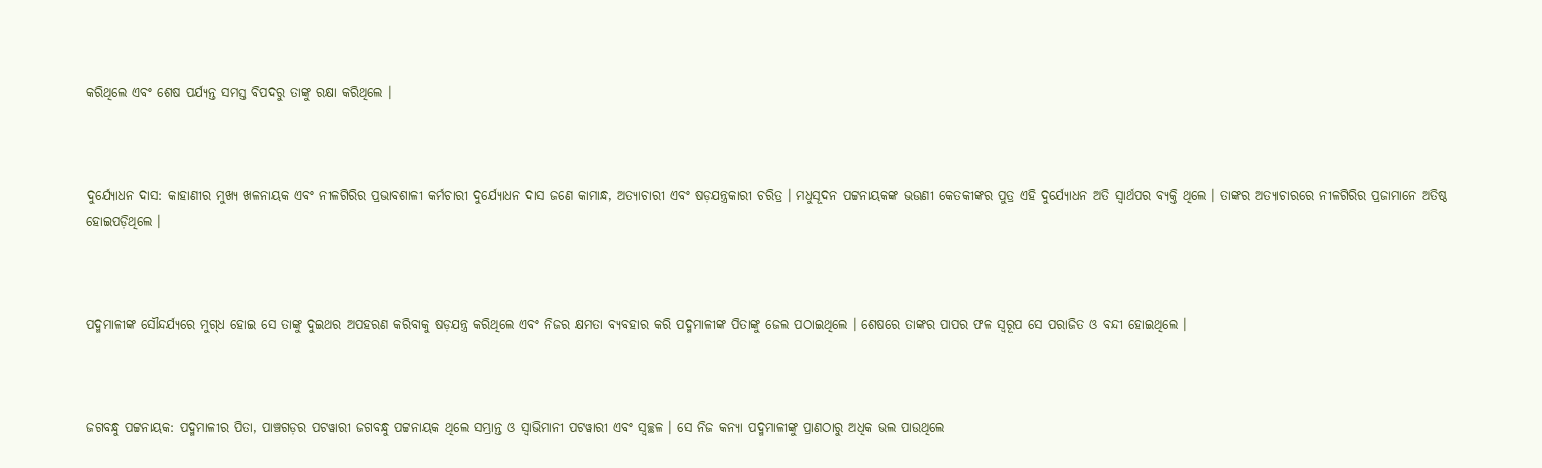କରିଥିଲେ ଏବଂ ଶେଷ ପର୍ଯ୍ୟନ୍ତ ସମସ୍ତ ବିପଦରୁ ତାଙ୍କୁ ରକ୍ଷା କରିଥିଲେ ।



ଦୁର୍ଯ୍ୟୋଧନ ଦାସ: କାହାଣୀର ମୁଖ୍ୟ ଖଳନାୟକ ଏବଂ ନୀଳଗିରିର ପ୍ରଭାବଶାଳୀ କର୍ମଚାରୀ ଦୁର୍ଯ୍ୟୋଧନ ଦାସ ଜଣେ କାମାନ୍ଧ, ଅତ୍ୟାଚାରୀ ଏବଂ ଷଡ଼ଯନ୍ତ୍ରକାରୀ ଚରିତ୍ର । ମଧୁସୂଦନ ପଟ୍ଟନାୟକଙ୍କ ଭଉଣୀ କେତକୀଙ୍କର ପୁତ୍ର ଏହି ଦୁର୍ଯ୍ୟୋଧନ ଅତି ସ୍ୱାର୍ଥପର ବ୍ୟକ୍ତି ଥିଲେ । ତାଙ୍କର ଅତ୍ୟାଚାରରେ ନୀଳଗିରିର ପ୍ରଜାମାନେ ଅତିଷ୍ଠ ହୋଇପଡ଼ିଥିଲେ ।



ପଦ୍ମମାଳୀଙ୍କ ସୌନ୍ଦର୍ଯ୍ୟରେ ମୁଗ୍‍ଧ ହୋଇ ସେ ତାଙ୍କୁ ଦୁଇଥର ଅପହରଣ କରିବାକୁ ଷଡ଼ଯନ୍ତ୍ର କରିଥିଲେ ଏବଂ ନିଜର କ୍ଷମତା ବ୍ୟବହାର କରି ପଦ୍ମମାଳୀଙ୍କ ପିତାଙ୍କୁ ଜେଲ ପଠାଇଥିଲେ । ଶେଷରେ ତାଙ୍କର ପାପର ଫଳ ସ୍ୱରୂପ ସେ ପରାଜିତ ଓ ବନ୍ଦୀ ହୋଇଥିଲେ ।



ଜଗବନ୍ଧୁ ପଟ୍ଟନାୟକ: ପଦ୍ମମାଳୀର ପିତା, ପାଞ୍ଚଗଡ଼ର ପଟୱାରୀ ଜଗବନ୍ଧୁ ପଟ୍ଟନାୟକ ଥିଲେ ସମ୍ଭ୍ରାନ୍ତ ଓ ସ୍ୱାଭିମାନୀ ପଟୱାରୀ ଏବଂ ସ୍ୱଚ୍ଛଳ । ସେ ନିଜ କନ୍ୟା ପଦ୍ମମାଳୀଙ୍କୁ ପ୍ରାଣଠାରୁ ଅଧିକ ଭଲ ପାଉଥିଲେ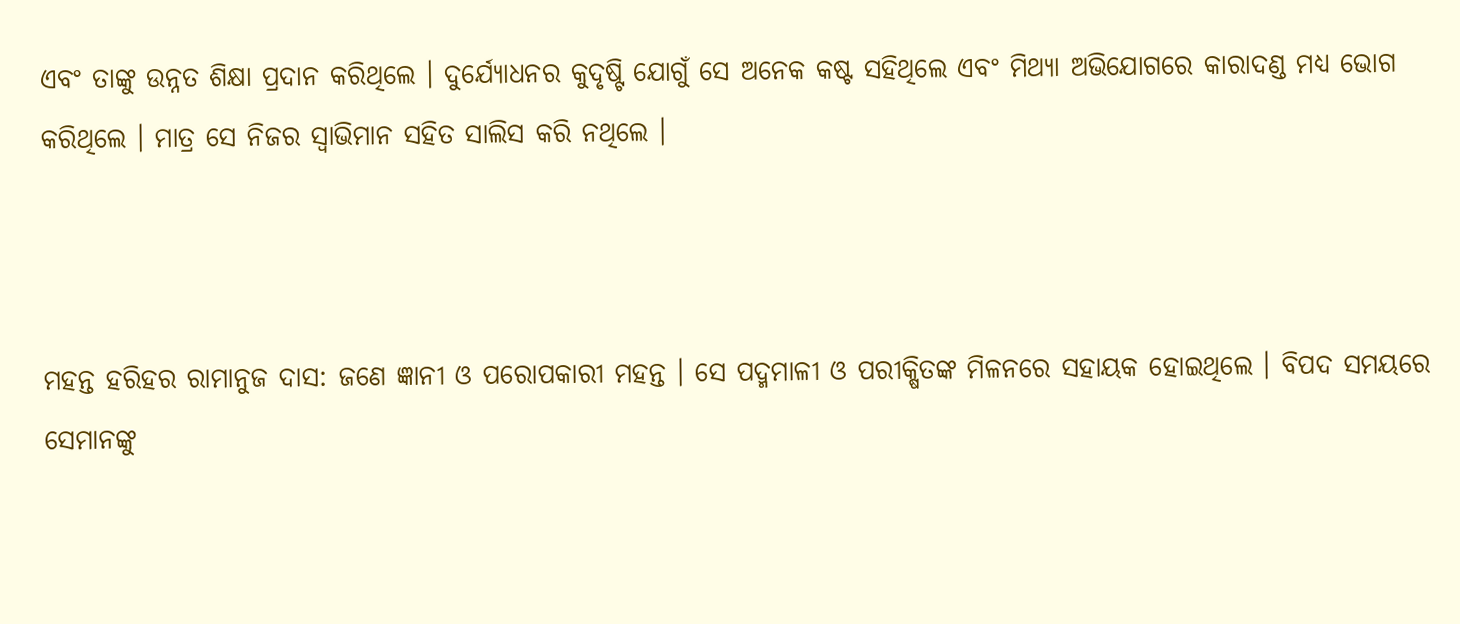ଏବଂ ତାଙ୍କୁ ଉନ୍ନତ ଶିକ୍ଷା ପ୍ରଦାନ କରିଥିଲେ । ଦୁର୍ଯ୍ୟୋଧନର କୁଦୃଷ୍ଟି ଯୋଗୁଁ ସେ ଅନେକ କଷ୍ଟ ସହିଥିଲେ ଏବଂ ମିଥ୍ୟା ଅଭିଯୋଗରେ କାରାଦଣ୍ଡ ମଧ୍ୟ ଭୋଗ କରିଥିଲେ । ମାତ୍ର ସେ ନିଜର ସ୍ୱାଭିମାନ ସହିତ ସାଲିସ କରି ନଥିଲେ ।



ମହନ୍ତ ହରିହର ରାମାନୁଜ ଦାସ: ଜଣେ ଜ୍ଞାନୀ ଓ ପରୋପକାରୀ ମହନ୍ତ । ସେ ପଦ୍ମମାଳୀ ଓ ପରୀକ୍ଷିତଙ୍କ ମିଳନରେ ସହାୟକ ହୋଇଥିଲେ । ବିପଦ ସମୟରେ ସେମାନଙ୍କୁ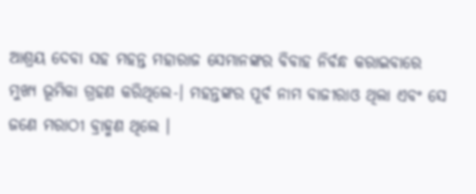ଆଶ୍ରୟ ଦେବା ସହ ମହନ୍ତ ମହାରାଜ ସେମାନଙ୍କର ବିବାହ ନିର୍ବନ୍ଧ କରାଇବାରେ ମୁଖ୍ୟ ଭୂମିକା ଗ୍ରହଣ କରିଥିଲେ-। ମହନ୍ତଙ୍କର ପୂର୍ବ ନାମ ବାଜୀରାଓ ଥିଲା ଏବଂ ସେ ଜଣେ ମରାଠୀ ବ୍ରାହ୍ମଣ ଥିଲେ ।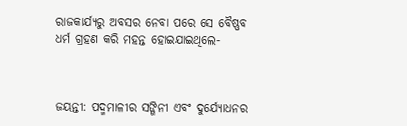ରାଜକାର୍ଯ୍ୟରୁ ଅବସର ନେବା ପରେ ସେ ବୈଷ୍ଣବ ଧର୍ମ ଗ୍ରହଣ କରି ମହନ୍ତ ହୋଇଯାଇଥିଲେ-



ଜୟନ୍ତୀ: ପଦ୍ମମାଳୀର ସଙ୍ଗିନୀ ଏବଂ ଦୁର୍ଯ୍ୟୋଧନର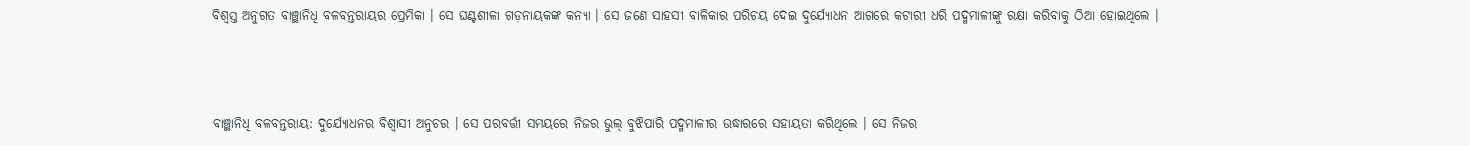ବିଶ୍ୱସ୍ତ ଅନୁଗତ ବାଞ୍ଛାନିଧି ବଳବନ୍ତରାୟର ପ୍ରେମିକା । ସେ ଘଣ୍ଟଶୀଳା ଗଡ଼ନାୟକଙ୍କ କନ୍ୟା । ସେ ଜଣେ ସାହସୀ ବାଳିକାର ପରିଚୟ ଦେଇ ଦୁର୍ଯ୍ୟୋଧନ ଆଗରେ କଟାରୀ ଧରି ପଦ୍ମମାଳୀଙ୍କୁ ରକ୍ଷା କରିବାକୁ ଠିଆ ହୋଇଥିଲେ ।



ବାଞ୍ଛାନିଧି ବଳବନ୍ତରାୟ: ଦୁର୍ଯ୍ୟୋଧନର ବିଶ୍ୱାସୀ ଅନୁଚର । ସେ ପରବର୍ତ୍ତୀ ସମୟରେ ନିଜର ଭୁଲ୍ ବୁଝିପାରି ପଦ୍ମମାଳୀର ଉଦ୍ଧାରରେ ସହାୟତା କରିଥିଲେ । ସେ ନିଜର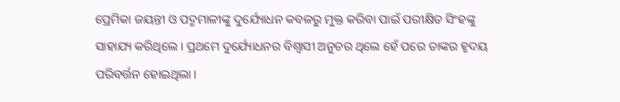ପ୍ରେମିକା ଜୟନ୍ତୀ ଓ ପଦ୍ମମାଳୀଙ୍କୁ ଦୁର୍ଯ୍ୟୋଧନ କବଳରୁ ମୁକ୍ତ କରିବା ପାଇଁ ପରୀକ୍ଷିତ ସିଂହଙ୍କୁ ସାହାଯ୍ୟ କରିଥିଲେ । ପ୍ରଥମେ ଦୁର୍ଯ୍ୟୋଧନର ବିଶ୍ୱାସୀ ଅନୁଚର ଥିଲେ ହେଁ ପରେ ତାଙ୍କର ହୃଦୟ ପରିବର୍ତ୍ତନ ହୋଇଥିଲା ।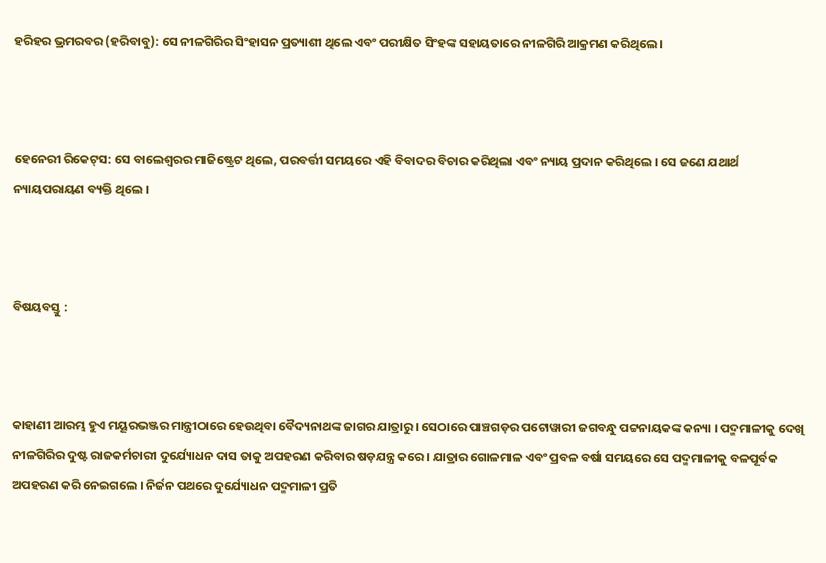ହରିହର ଭ୍ରମରବର (ହରିବାବୁ): ସେ ନୀଳଗିରିର ସିଂହାସନ ପ୍ରତ୍ୟାଶୀ ଥିଲେ ଏବଂ ପରୀକ୍ଷିତ ସିଂହଙ୍କ ସହାୟତାରେ ନୀଳଗିରି ଆକ୍ରମଣ କରିଥିଲେ ।



ହେନେରୀ ରିକେଟ୍‍ସ: ସେ ବାଲେଶ୍ୱରର ମାଜିଷ୍ଟ୍ରେଟ ଥିଲେ, ପରବର୍ତ୍ତୀ ସମୟରେ ଏହି ବିବାଦର ବିଚାର କରିଥିଲା ଏବଂ ନ୍ୟାୟ ପ୍ରଦାନ କରିଥିଲେ । ସେ ଜଣେ ଯଥାର୍ଥ ନ୍ୟାୟପରାୟଣ ବ୍ୟକ୍ତି ଥିଲେ ।



ବିଷୟବସ୍ତୁ :



କାହାଣୀ ଆରମ୍ଭ ହୁଏ ମୟୂରଭଞ୍ଜର ମାନ୍ତ୍ରୀଠାରେ ହେଉଥିବା ବୈଦ୍ୟନାଥଙ୍କ ଜାଗର ଯାତ୍ରାରୁ । ସେଠାରେ ପାଞ୍ଚଗଡ଼ର ପଟୋୱାରୀ ଜଗବନ୍ଧୁ ପଟ୍ଟନାୟକଙ୍କ କନ୍ୟା । ପଦ୍ମମାଳୀକୁ ଦେଖି ନୀଳଗିରିର ଦୁଷ୍ଟ ରାଜକର୍ମଚାରୀ ଦୁର୍ଯ୍ୟୋଧନ ଦାସ ତାକୁ ଅପହରଣ କରିବାର ଷଡ଼ଯନ୍ତ୍ର କରେ । ଯାତ୍ରାର ଗୋଳମାଳ ଏବଂ ପ୍ରବଳ ବର୍ଷା ସମୟରେ ସେ ପଦ୍ମମାଳୀକୁ ବଳପୂର୍ବକ ଅପହରଣ କରି ନେଇଗଲେ । ନିର୍ଜନ ପଥରେ ଦୁର୍ଯ୍ୟୋଧନ ପଦ୍ମମାଳୀ ପ୍ରତି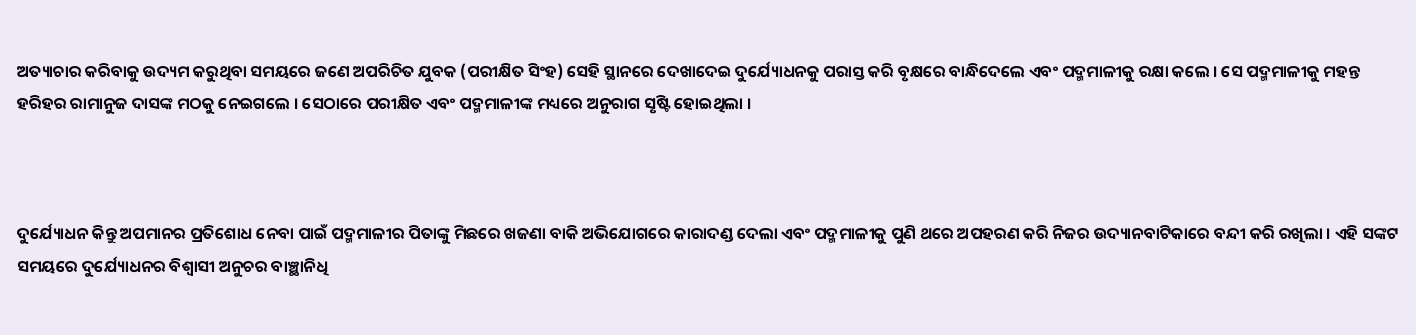ଅତ୍ୟାଚାର କରିବାକୁ ଉଦ୍ୟମ କରୁଥିବା ସମୟରେ ଜଣେ ଅପରିଚିତ ଯୁବକ (ପରୀକ୍ଷିତ ସିଂହ) ସେହି ସ୍ଥାନରେ ଦେଖାଦେଇ ଦୁର୍ଯ୍ୟୋଧନକୁ ପରାସ୍ତ କରି ବୃକ୍ଷରେ ବାନ୍ଧିଦେଲେ ଏବଂ ପଦ୍ମମାଳୀକୁ ରକ୍ଷା କଲେ । ସେ ପଦ୍ମମାଳୀକୁ ମହନ୍ତ ହରିହର ରାମାନୁଜ ଦାସଙ୍କ ମଠକୁ ନେଇଗଲେ । ସେଠାରେ ପରୀକ୍ଷିତ ଏବଂ ପଦ୍ମମାଳୀଙ୍କ ମଧ୍ୟରେ ଅନୁରାଗ ସୃଷ୍ଟି ହୋଇଥିଲା ।



ଦୁର୍ଯ୍ୟୋଧନ କିନ୍ତୁ ଅପମାନର ପ୍ରତିଶୋଧ ନେବା ପାଇଁ ପଦ୍ମମାଳୀର ପିତାଙ୍କୁ ମିଛରେ ଖଜଣା ବାକି ଅଭିଯୋଗରେ କାରାଦଣ୍ଡ ଦେଲା ଏବଂ ପଦ୍ମମାଳୀକୁ ପୁଣି ଥରେ ଅପହରଣ କରି ନିଜର ଉଦ୍ୟାନବାଟିକାରେ ବନ୍ଦୀ କରି ରଖିଲା । ଏହି ସଙ୍କଟ ସମୟରେ ଦୁର୍ଯ୍ୟୋଧନର ବିଶ୍ୱାସୀ ଅନୁଚର ବାଞ୍ଛାନିଧି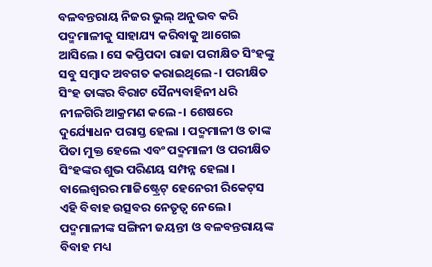ବଳବନ୍ତରାୟ ନିଜର ଭୁଲ୍ ଅନୁଭବ କରି ପଦ୍ମମାଳୀକୁ ସାହାଯ୍ୟ କରିବାକୁ ଆଗେଇ ଆସିଲେ । ସେ କପ୍ତିପଦା ରାଜା ପରୀକ୍ଷିତ ସିଂହଙ୍କୁ ସବୁ ସମ୍ବାଦ ଅବଗତ କରାଇଥିଲେ-। ପରୀକ୍ଷିତ ସିଂହ ତାଙ୍କର ବିରାଟ ସୈନ୍ୟବାହିନୀ ଧରି ନୀଳଗିରି ଆକ୍ରମଣ କଲେ-। ଶେଷରେ ଦୁର୍ଯ୍ୟୋଧନ ପରାସ୍ତ ହେଲା । ପଦ୍ମମାଳୀ ଓ ତାଙ୍କ ପିତା ମୁକ୍ତ ହେଲେ ଏବଂ ପଦ୍ମମାଳୀ ଓ ପରୀକ୍ଷିତ ସିଂହଙ୍କର ଶୁଭ ପରିଣୟ ସମ୍ପନ୍ନ ହେଲା । ବାଲେଶ୍ୱରର ମାଜିଷ୍ଟ୍ରେଟ୍‍ ହେନେରୀ ରିକେଟ୍‍ସ ଏହି ବିବାହ ଉତ୍ସବର ନେତୃତ୍ୱ ନେଲେ । ପଦ୍ମମାଳୀଙ୍କ ସଙ୍ଗିନୀ ଜୟନ୍ତୀ ଓ ବଳବନ୍ତରାୟଙ୍କ ବିବାହ ମଧ୍ୟ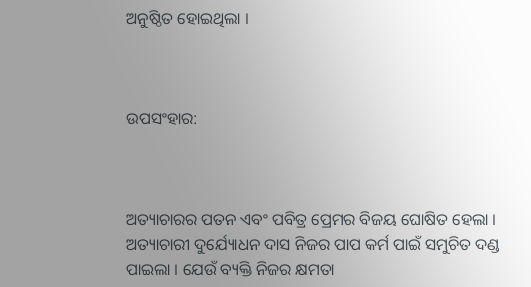ଅନୁଷ୍ଠିତ ହୋଇଥିଲା ।



ଉପସଂହାର:



ଅତ୍ୟାଚାରର ପତନ ଏବଂ ପବିତ୍ର ପ୍ରେମର ବିଜୟ ଘୋଷିତ ହେଲା । ଅତ୍ୟାଚାରୀ ଦୁର୍ଯ୍ୟୋଧନ ଦାସ ନିଜର ପାପ କର୍ମ ପାଇଁ ସମୁଚିତ ଦଣ୍ଡ ପାଇଲା । ଯେଉଁ ବ୍ୟକ୍ତି ନିଜର କ୍ଷମତା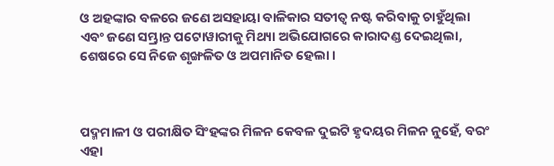ଓ ଅହଙ୍କାର ବଳରେ ଜଣେ ଅସହାୟା ବାଳିକାର ସତୀତ୍ୱ ନଷ୍ଟ କରିବାକୁ ଚାହୁଁଥିଲା ଏବଂ ଜଣେ ସମ୍ଭ୍ରାନ୍ତ ପଟୋୱାରୀକୁ ମିଥ୍ୟା ଅଭିଯୋଗରେ କାରାଦଣ୍ଡ ଦେଇଥିଲା, ଶେଷରେ ସେ ନିଜେ ଶୃଙ୍ଖଳିତ ଓ ଅପମାନିତ ହେଲା ।



ପଦ୍ମମାଳୀ ଓ ପରୀକ୍ଷିତ ସିଂହଙ୍କର ମିଳନ କେବଳ ଦୁଇଟି ହୃଦୟର ମିଳନ ନୁହେଁ, ବରଂ ଏହା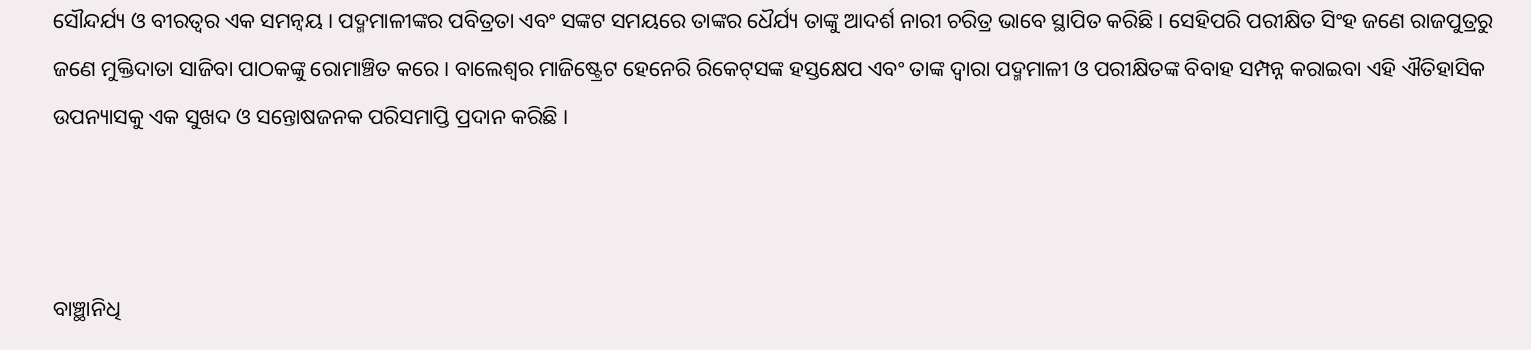ସୌନ୍ଦର୍ଯ୍ୟ ଓ ବୀରତ୍ୱର ଏକ ସମନ୍ୱୟ । ପଦ୍ମମାଳୀଙ୍କର ପବିତ୍ରତା ଏବଂ ସଙ୍କଟ ସମୟରେ ତାଙ୍କର ଧୈର୍ଯ୍ୟ ତାଙ୍କୁ ଆଦର୍ଶ ନାରୀ ଚରିତ୍ର ଭାବେ ସ୍ଥାପିତ କରିଛି । ସେହିପରି ପରୀକ୍ଷିତ ସିଂହ ଜଣେ ରାଜପୁତ୍ରରୁ ଜଣେ ମୁକ୍ତିଦାତା ସାଜିବା ପାଠକଙ୍କୁ ରୋମାଞ୍ଚିତ କରେ । ବାଲେଶ୍ୱର ମାଜିଷ୍ଟ୍ରେଟ ହେନେରି ରିକେଟ୍‍ସଙ୍କ ହସ୍ତକ୍ଷେପ ଏବଂ ତାଙ୍କ ଦ୍ୱାରା ପଦ୍ମମାଳୀ ଓ ପରୀକ୍ଷିତଙ୍କ ବିବାହ ସମ୍ପନ୍ନ କରାଇବା ଏହି ଐତିହାସିକ ଉପନ୍ୟାସକୁ ଏକ ସୁଖଦ ଓ ସନ୍ତୋଷଜନକ ପରିସମାପ୍ତି ପ୍ରଦାନ କରିଛି ।



ବାଞ୍ଛାନିଧି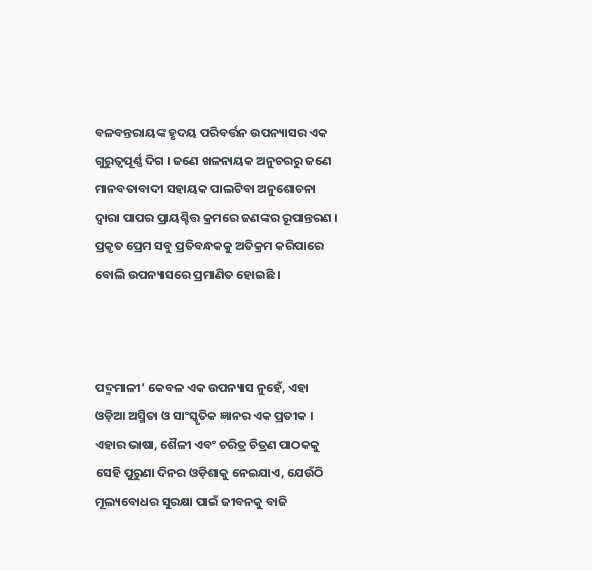ବଳବନ୍ତରାୟଙ୍କ ହୃଦୟ ପରିବର୍ତ୍ତନ ଉପନ୍ୟାସର ଏକ ଗୁରୁତ୍ୱପୂର୍ଣ୍ଣ ଦିଗ । ଜଣେ ଖଳନାୟକ ଅନୁଚରରୁ ଜଣେ ମାନବତାବାଦୀ ସହାୟକ ପାଲଟିବା ଅନୁଶୋଚନା ଦ୍ୱାରା ପାପର ପ୍ରାୟଶ୍ଚିତ୍ତ କ୍ରମରେ ଜଣଙ୍କର ରୂପାନ୍ତରଣ । ପ୍ରକୃତ ପ୍ରେମ ସବୁ ପ୍ରତିବନ୍ଧକକୁ ଅତିକ୍ରମ କରିପାରେ ବୋଲି ଉପନ୍ୟାସରେ ପ୍ରମାଣିତ ହୋଇଛି ।



ପଦ୍ମମାଳୀ’ କେବଳ ଏକ ଉପନ୍ୟାସ ନୁହେଁ, ଏହା ଓଡ଼ିଆ ଅସ୍ମିତା ଓ ସାଂସ୍କୃତିକ ଜ୍ଞାନର ଏକ ପ୍ରତୀକ । ଏହାର ଭାଷା, ଶୈଳୀ ଏବଂ ଚରିତ୍ର ଚିତ୍ରଣ ପାଠକକୁ ସେହି ପୁରୁଣା ଦିନର ଓଡ଼ିଶାକୁ ନେଇଯାଏ, ଯେଉଁଠି ମୂଲ୍ୟବୋଧର ସୁରକ୍ଷା ପାଇଁ ଜୀବନକୁ ବାଜି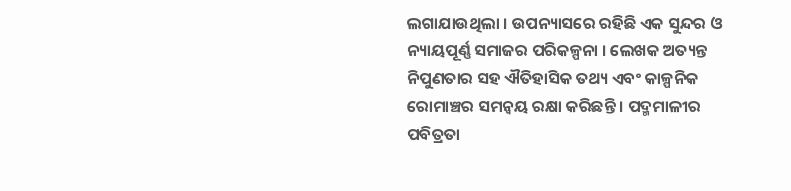ଲଗାଯାଉଥିଲା । ଉପନ୍ୟାସରେ ରହିଛି ଏକ ସୁନ୍ଦର ଓ ନ୍ୟାୟପୂର୍ଣ୍ଣ ସମାଜର ପରିକଳ୍ପନା । ଲେଖକ ଅତ୍ୟନ୍ତ ନିପୁଣତାର ସହ ଐତିହାସିକ ତଥ୍ୟ ଏବଂ କାଳ୍ପନିକ ରୋମାଞ୍ଚର ସମନ୍ୱୟ ରକ୍ଷା କରିଛନ୍ତି । ପଦ୍ମମାଳୀର ପବିତ୍ରତା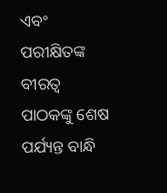ଏବଂ ପରୀକ୍ଷିତଙ୍କ ବୀରତ୍ୱ ପାଠକଙ୍କୁ ଶେଷ ପର୍ଯ୍ୟନ୍ତ ବାନ୍ଧି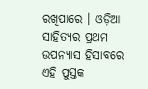ରଖିପାରେ । ଓଡ଼ିଆ ସାହିତ୍ୟର ପ୍ରଥମ ଉପନ୍ୟାସ ହିସାବରେ ଏହି ପୁସ୍ତକ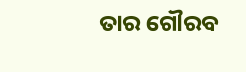ତାର ଗୌରବ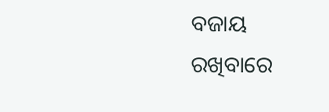ବଜାୟ ରଖିବାରେ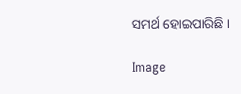ସମର୍ଥ ହୋଇପାରିଛି ।

Image